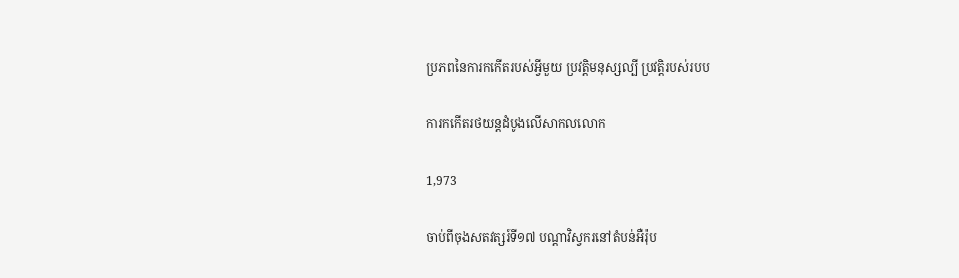ប្រភពនៃការកកើតរបស់អ្វីមួយ ប្រវត្តិមនុស្សល្បី ប្រវត្តិរបស់របប

ការកកើតរថយន្តដំបូងលើសាកលលោក

1,973

ចាប់ពីចុងសតវត្សរ៍ទី១៧ បណ្ដាវិស្វករនៅតំបន់អឺរ៉ុប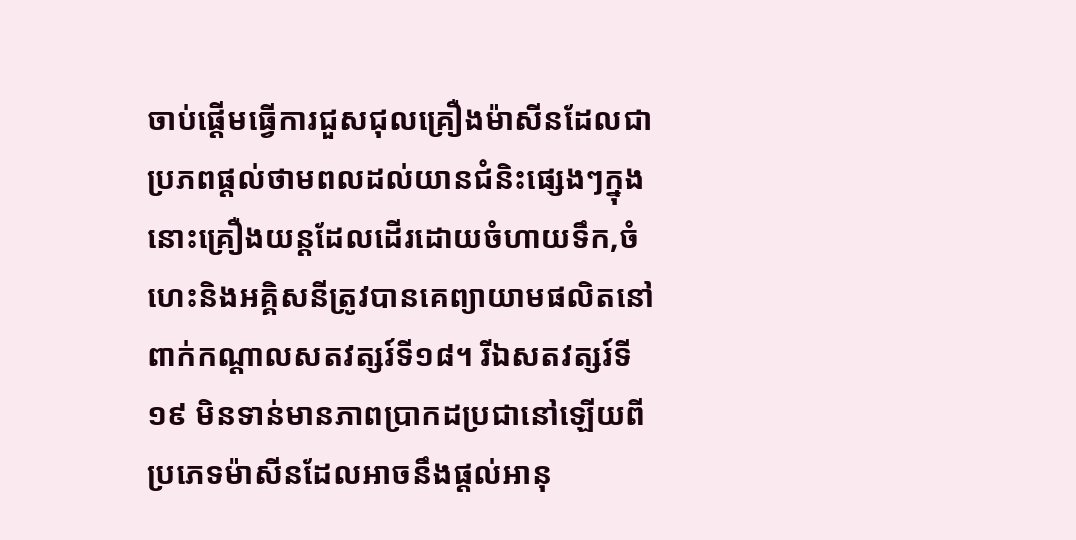ចាប់ផ្ដើមធ្វើការជួសជុលគ្រឿងម៉ាសីនដែលជាប្រភពផ្ដល់ថាមពលដល់យានជំនិះផ្សេងៗក្នុងនោះគ្រឿងយន្តដែលដើរដោយចំហាយទឹក,ចំហេះនិងអគ្គិសនីត្រូវបានគេព្យាយាមផលិតនៅពាក់កណ្ដាលសតវត្សរ៍ទី១៨។ រីឯសតវត្សរ៍ទី១៩ មិនទាន់មានភាពប្រាកដប្រជានៅឡើយពីប្រភេទម៉ាសីនដែលអាចនឹងផ្ដល់អានុ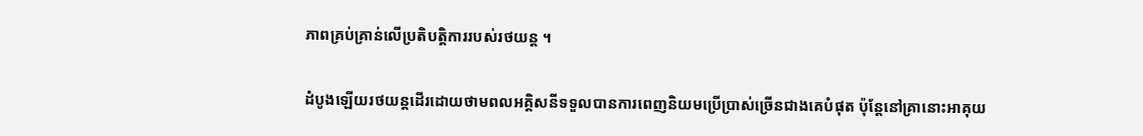ភាពគ្រប់គ្រាន់លើប្រតិបត្តិការរបស់រថយន្ត ។

ដំបូងឡើយរថយន្តដើរដោយថាមពលអគ្គិសនីទទួលបានការពេញនិយមប្រើប្រាស់ច្រើនជាងគេបំផុត ប៉ុន្តែនៅគ្រានោះអាគុយ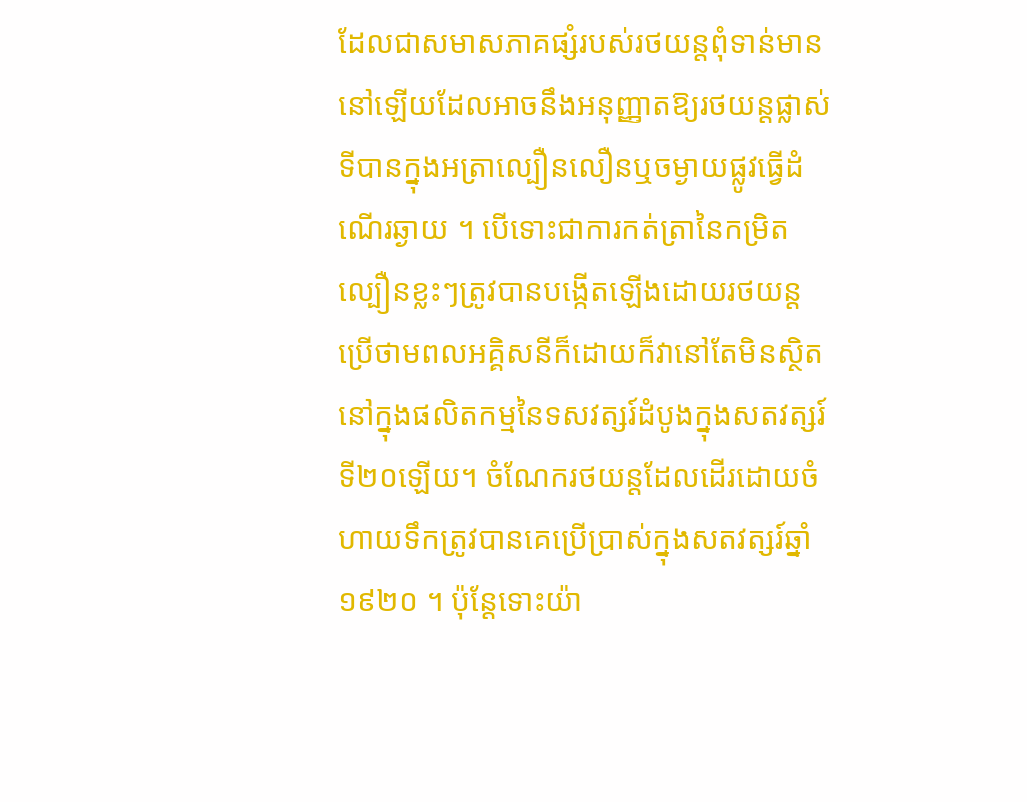ដែលជាសមាសភាគផ្សំរបស់រថយន្តពុំទាន់មាននៅឡើយដែលអាចនឹងអនុញ្ញាតឱ្យរថយន្តផ្លាស់ទីបានក្នុងអត្រាល្បឿនលឿនឬចម្ងាយផ្លូវធ្វើដំណើរឆ្ងាយ ។ បើទោះជាការកត់ត្រានៃកម្រិតល្បឿនខ្លះៗត្រូវបានបង្កើតឡើងដោយរថយន្តប្រើថាមពលអគ្គិសនីក៏ដោយក៏វានៅតែមិនស្ថិតនៅក្នុងផលិតកម្មនៃទសវត្សរ៍ដំបូងក្នុងសតវត្សរ៍ទី២០ឡើយ។ ចំណែករថយន្តដែលដើរដោយចំហាយទឹកត្រូវបានគេប្រើប្រាស់ក្នុងសតវត្សរ៍ឆ្នាំ១៩២០ ។ ប៉ុន្តែទោះយ៉ា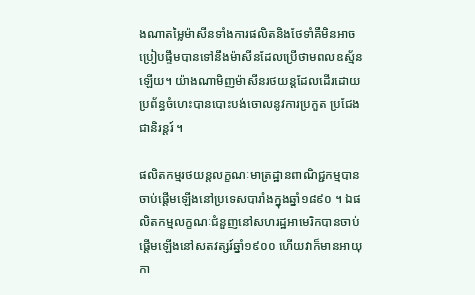ងណាតម្លៃម៉ាសីនទាំងការផលិតនិងថែទាំគឺមិនអាចប្រៀបផ្ទឹមបានទៅនឹងម៉ាសីនដែលប្រើថាមពលឧស្ម័នឡើយ។ យ៉ាងណាមិញម៉ាសីនរថយន្តដែលដើរដោយប្រព័ន្ធចំហេះបានបោះបង់ចោលនូវការប្រកួត ប្រជែងជានិរន្តរ៍ ។

ផលិតកម្មរថយន្តលក្ខណៈមាត្រដ្ឋានពាណិជ្ជកម្មបានចាប់ផ្ដើមឡើងនៅប្រទេសបារាំងក្នុងឆ្នាំ១៨៩០ ។ ឯផលិតកម្មលក្ខណៈជំនួញនៅសហរដ្ឋអាមេរិកបានចាប់ផ្ដើមឡើងនៅសតវត្សរ៍ឆ្នាំ១៩០០ ហើយវាក៏មានអាយុកា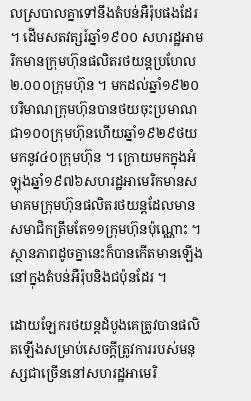លស្របាលគ្នាទៅនឹងតំបន់អឺរ៉ុបផងដែរ ។ ដើមសតវត្សរ៍ឆ្នាំ១៩០០ សហរដ្ឋអាមរិកមានក្រុមហ៊ុនផលិតរថយន្តប្រហែល២.០០០ក្រុមហ៊ុន ។ មកដល់ឆ្នាំ១៩២០ បរិមាណក្រុមហ៊ុនបានថយចុះប្រមាណជា១០០ក្រុមហ៊ុនហើយឆ្នាំ១៩២៩ថយមកនូវ៤០ក្រុមហ៊ុន ។ ក្រោយមកក្នុងអំឡុងឆ្នាំ១៩៧៦សហរដ្ឋអាមេរិកមានសមាគមក្រុមហ៊ុនផលិតរថយន្តដែលមានសមាជិកត្រឹមតែ១១ក្រុមហ៊ុនប៉ុណ្ណោះ ។ ស្ថានភាពដូចគ្នានេះក៏បានកើតមានឡើងនៅក្នុងតំបន់អឺរ៉ុបនិងជប៉ុនដែរ ។

ដោយឡែករថយន្តដំបូងគេត្រូវបានផលិតឡើងសម្រាប់សេចក្ដីត្រូវការរបស់មនុស្សជាច្រើននៅសហរដ្ឋអាមេរិ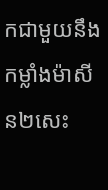កជាមួយនឹងកម្លាំងម៉ាសីន២សេះ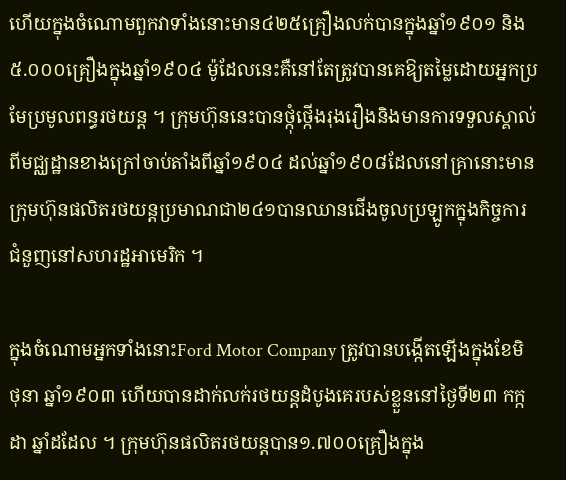ហើយក្នុងចំណោមពួកវាទាំងនោះមាន៤២៥គ្រឿងលក់បានក្នុងឆ្នាំ១៩០១ និង៥.០០០គ្រឿងក្នុងឆ្នាំ១៩០៤ ម៉ូដែលនេះគឺនៅតែត្រូវបានគេឱ្យតម្លៃដោយអ្នកប្រមែប្រមូលពន្ធរថយន្ត ។ ក្រុមហ៊ុននេះបានថ្កុំថ្កើងរុងរឿងនិងមានការទទួលស្គាល់ពីមជ្ឈដ្ឋានខាងក្រៅចាប់តាំងពីឆ្នាំ១៩០៤ ដល់ឆ្នាំ១៩០៨ដែលនៅគ្រានោះមានក្រុមហ៊ុនផលិតរថយន្តប្រមាណជា២៤១បានឈានជើងចូលប្រឡូកក្នុងកិច្ចការជំនួញនៅសហរដ្ឋអាមេរិក ។

ក្នុងចំណោមអ្នកទាំងនោះFord Motor Company ត្រូវបានបង្កើតឡើងក្នុងខែមិថុនា ឆ្នាំ១៩០៣ ហើយបានដាក់លក់រថយន្តដំបូងគេរបស់ខ្លួននៅថ្ងៃទី២៣ កក្កដា ឆ្នាំដដែល ។ ក្រុមហ៊ុនផលិតរថយន្តបាន១.៧០០គ្រឿងក្នុង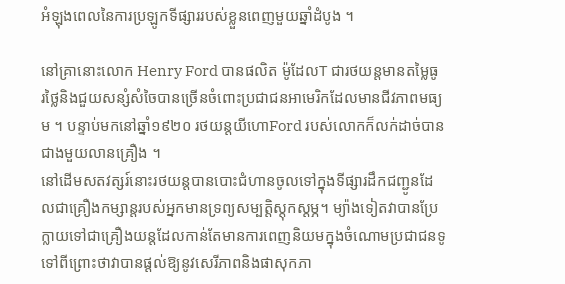អំឡុងពេលនៃការប្រឡូកទីផ្សាររបស់ខ្លួនពេញមួយឆ្នាំដំបូង ។

នៅគ្រានោះលោក Henry Ford បានផលិត ម៉ូដែលT ជារថយន្តមានតម្លៃធូរថ្លៃនិងជួយសន្សំសំចៃបានច្រើនចំពោះប្រជាជនអាមេរិកដែលមានជីវភាពមធ្យម ។ បន្ទាប់មកនៅឆ្នាំ១៩២០ រថយន្តយីហោFord របស់លោកក៏លក់ដាច់បានជាងមួយលានគ្រឿង ។
នៅដើមសតវត្សរ៍នោះរថយន្តបានបោះជំហានចូលទៅក្នុងទីផ្សារដឹកជញ្ជូនដែលជាគ្រឿងកម្សាន្តរបស់អ្នកមានទ្រព្យសម្បត្តិស្ដុកស្ដម្ភ។ ម្យ៉ាងទៀតវាបានប្រែក្លាយទៅជាគ្រឿងយន្តដែលកាន់តែមានការពេញនិយមក្នុងចំណោមប្រជាជនទូទៅពីព្រោះថាវាបានផ្ដល់ឱ្យនូវសេរីភាពនិងផាសុកភា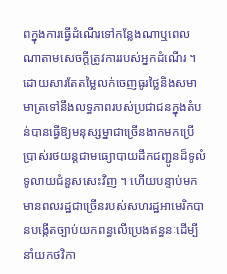ពក្នុងការធ្វើដំណើរទៅកន្លែងណាឬពេលណាតាមសេចក្ដីត្រូវការរបស់អ្នកដំណើរ ។ ដោយសារតែតម្លៃលក់ចេញធូរថ្លៃនិងសមាមាត្រទៅនឹងលទ្ធភាពរបស់ប្រជាជនក្នុងតំបន់បានធ្វើឱ្យមនុស្សម្នាជាច្រើនងាកមកប្រើប្រាស់រថយន្តជាមធ្យោបាយដឹកជញ្ជូនដ៏ទូលំទូលាយជំនួសសេះវិញ ។ ហើយបន្ទាប់មកមានពលរដ្ឋជាច្រើនរបស់សហរដ្ឋអាមេរិកបានបង្កើតច្បាប់យកពន្ធលើប្រេងឥន្ធនៈដើម្បីនាំយកថវិកា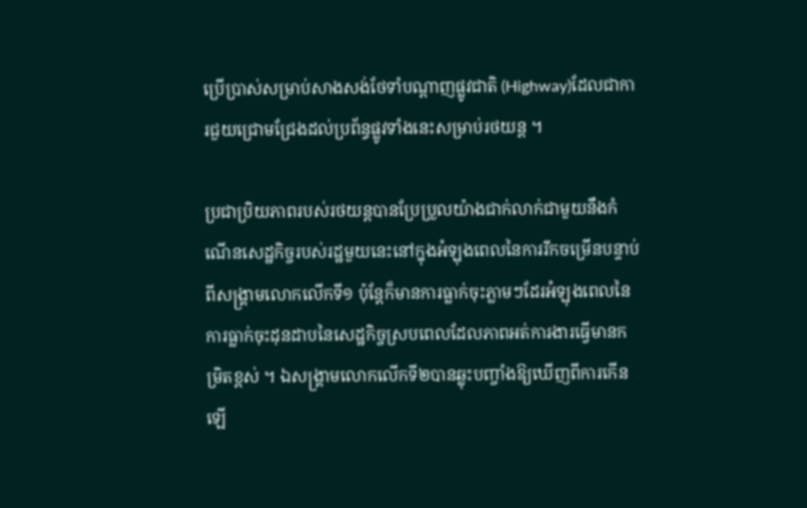ប្រើប្រាស់សម្រាប់សាងសង់ថែទាំបណ្ដាញផ្លូវជាតិ (Highway)ដែលជាការជួយជ្រោមជ្រែងដល់ប្រព័ន្ធផ្លូវទាំងនេះសម្រាប់រថយន្ត ។

ប្រជាប្រិយភាពរបស់រថយន្តបានប្រែប្រួលយ៉ាងជាក់លាក់ជាមួយនឹងកំណើនសេដ្ឋកិច្ចរបស់រដ្ឋមួយនេះនៅក្នុងអំឡុងពេលនៃការរីកចម្រើនបន្ទាប់ពីសង្គ្រាមលោកលើកទី១ ប៉ុន្តែក៏មានការធ្លាក់ចុះភ្លាមៗដែរអំឡុងពេលនៃការធ្លាក់ចុះដុនដាបនៃសេដ្ឋកិច្ចស្របពេលដែលភាពអត់ការងារធ្វើមានកម្រិតខ្ពស់ ។ ឯសង្គ្រាមលោកលើកទី២បានឆ្លុះបញ្ចាំងឱ្យឃើញពីការកើនឡើ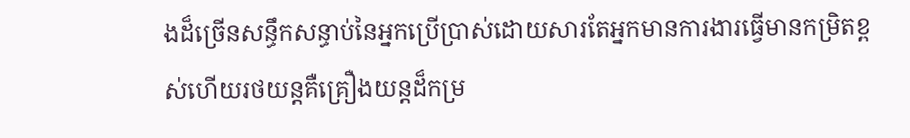ងដ៏ច្រើនសន្ធឹកសន្ធាប់នៃអ្នកប្រើប្រាស់ដោយសារតែអ្នកមានការងារធ្វើមានកម្រិតខ្ពស់ហើយរថយន្តគឺគ្រឿងយន្តដ៏កម្រ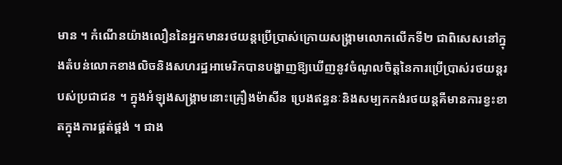មាន ។ កំណើនយ៉ាងលឿននៃអ្នកមានរថយន្តប្រើប្រាស់ក្រោយសង្គ្រាមលោកលើកទី២ ជាពិសេសនៅក្នុងតំបន់លោកខាងលិចនិងសហរដ្ឋអាមេរិកបានបង្ហាញឱ្យឃើញនូវចំណូលចិត្តនៃការប្រើប្រាស់រថយន្តរបស់ប្រជាជន ។ ក្នុងអំឡុងសង្គ្រាមនោះគ្រឿងម៉ាសីន ប្រេងឥន្ធនៈនិងសម្បកកង់រថយន្តគឺមានការខ្វះខាតក្នុងការផ្គត់ផ្គង់ ។ ជាង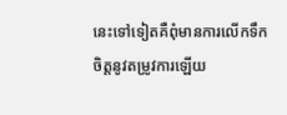នេះទៅទៀតគឺពុំមានការលើកទឹកចិត្តនូវតម្រូវការឡើយ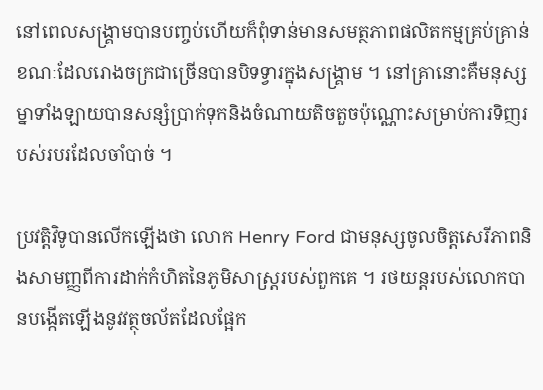នៅពេលសង្គ្រាមបានបញ្ចប់ហើយក៏ពុំទាន់មានសមត្ថភាពផលិតកម្មគ្រប់គ្រាន់ ខណៈដែលរោងចក្រជាច្រើនបានបិទទ្វារក្នុងសង្គ្រាម ។ នៅគ្រានោះគឺមនុស្សម្នាទាំងឡាយបានសន្សំប្រាក់ទុកនិងចំណាយតិចតួចប៉ុណ្ណោះសម្រាប់ការទិញរបស់របរដែលចាំបាច់ ។

ប្រវត្តិវិទូបានលើកឡើងថា លោក Henry Ford ជាមនុស្សចូលចិត្តសេរីភាពនិងសាមញ្ញពីការដាក់កំហិតនៃភូមិសាស្ត្ររបស់ពួកគេ ។ រថយន្តរបស់លោកបានបង្កើតឡើងនូវវត្ថុចល័តដែលផ្អែក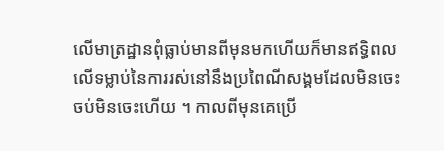លើមាត្រដ្ឋានពុំធ្លាប់មានពីមុនមកហើយក៏មានឥទ្ធិពលលើទម្លាប់នៃការរស់នៅនឹងប្រពៃណីសង្គមដែលមិនចេះចប់មិនចេះហើយ ។ កាលពីមុនគេប្រើ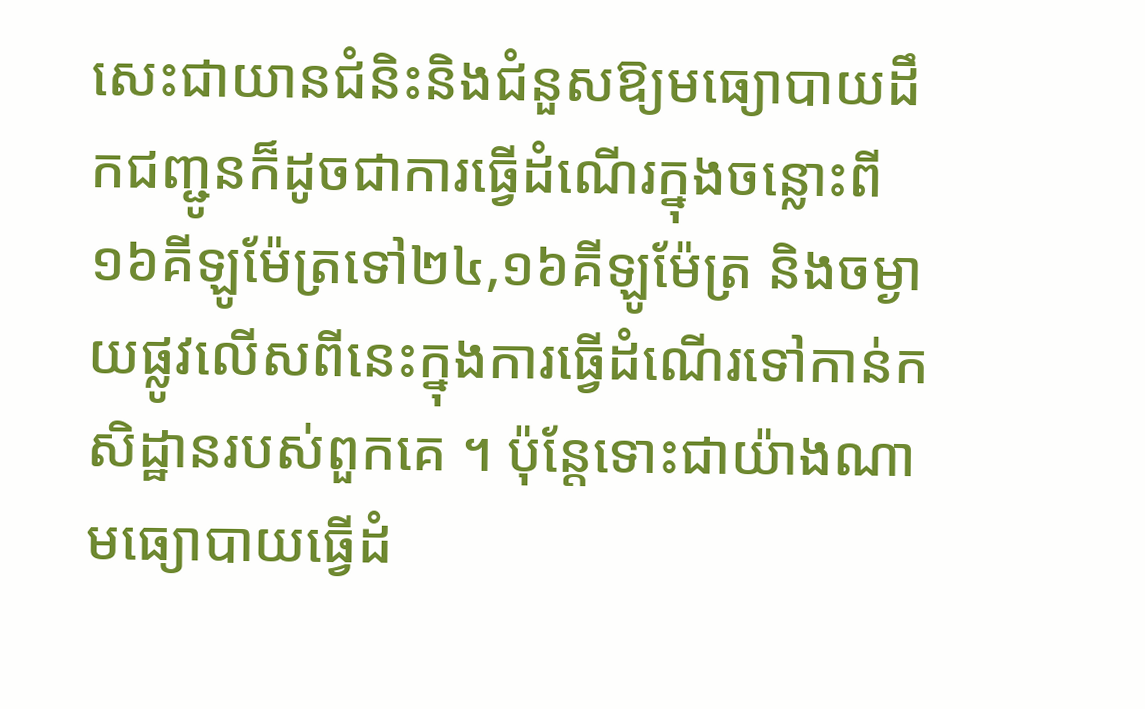សេះជាយានជំនិះនិងជំនួសឱ្យមធ្យោបាយដឹកជញ្ជូនក៏ដូចជាការធ្វើដំណើរក្នុងចន្លោះពី១៦គីឡូម៉ែត្រទៅ២៤,១៦គីឡូម៉ែត្រ និងចម្ងាយផ្លូវលើសពីនេះក្នុងការធ្វើដំណើរទៅកាន់កសិដ្ឋានរបស់ពួកគេ ។ ប៉ុន្តែទោះជាយ៉ាងណាមធ្យោបាយធ្វើដំ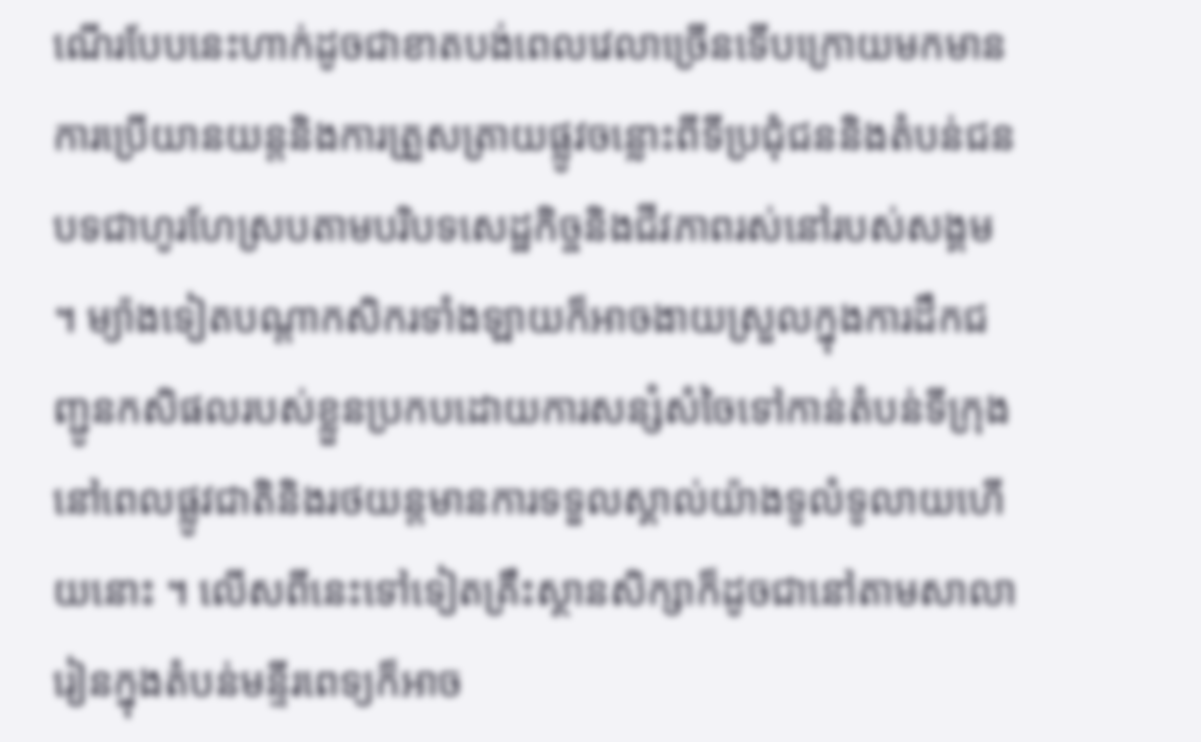ណើរបែបនេះហាក់ដូចជាខាតបង់ពេលវេលាច្រើនទើបក្រោយមកមានការប្រើយានយន្តនិងការត្រួសត្រាយផ្លូវចន្លោះពីទីប្រជុំជននិងតំបន់ជនបទជាហូរហែស្របតាមបរិបទសេដ្ឋកិច្ចនិងជីវភាពរស់នៅរបស់សង្គម ។ ម្យ៉ាងទៀតបណ្ដាកសិករទាំងឡាយក៏អាចងាយស្រួលក្នុងការដឹកជញ្ជូនកសិផលរបស់ខ្លួនប្រកបដោយការសន្សំសំចៃទៅកាន់តំបន់ទីក្រុងនៅពេលផ្លូវជាតិនិងរថយន្តមានការទទួលស្គាល់យ៉ាងទូលំទូលាយហើយនោះ ។ លើសពីនេះទៅទៀតគ្រឹះស្ថានសិក្សាក៏ដូចជានៅតាមសាលារៀនក្នុងតំបន់មន្ទីរពេទ្យក៏អាច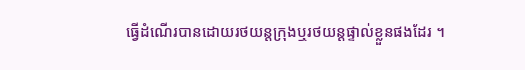ធ្វើដំណើរបានដោយរថយន្តក្រុងឬរថយន្តផ្ទាល់ខ្លួនផងដែរ ។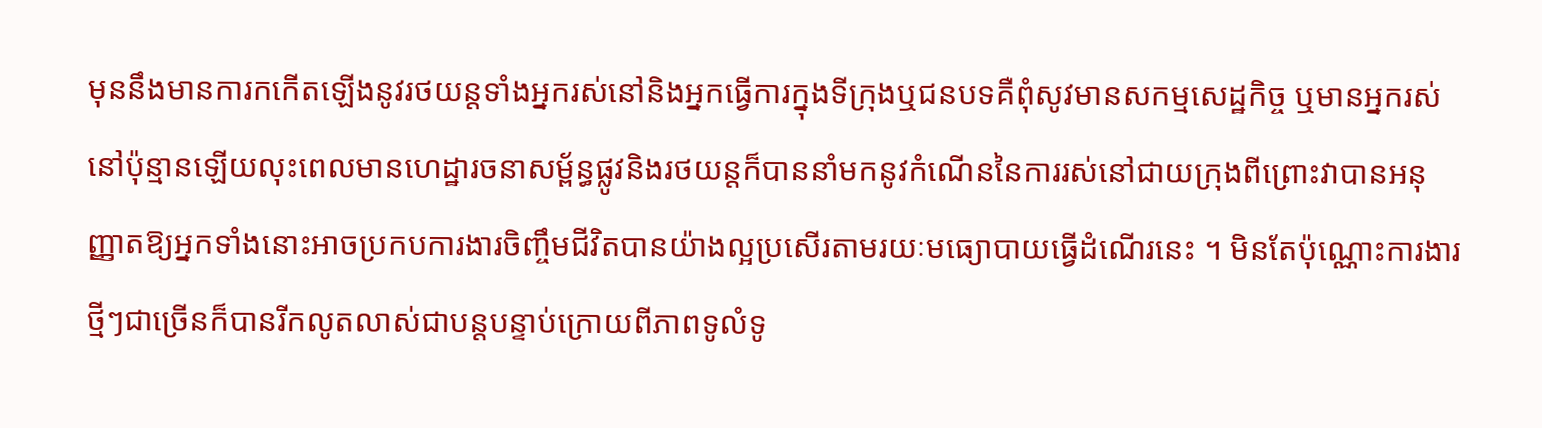មុននឹងមានការកកើតឡើងនូវរថយន្តទាំងអ្នករស់នៅនិងអ្នកធ្វើការក្នុងទីក្រុងឬជនបទគឺពុំសូវមានសកម្មសេដ្ឋកិច្ច ឬមានអ្នករស់នៅប៉ុន្មានឡើយលុះពេលមានហេដ្ឋារចនាសម្ព័ន្ធផ្លូវនិងរថយន្តក៏បាននាំមកនូវកំណើននៃការរស់នៅជាយក្រុងពីព្រោះវាបានអនុញ្ញាតឱ្យអ្នកទាំងនោះអាចប្រកបការងារចិញ្ចឹមជីវិតបានយ៉ាងល្អប្រសើរតាមរយៈមធ្យោបាយធ្វើដំណើរនេះ ។ មិនតែប៉ុណ្ណោះការងារថ្មីៗជាច្រើនក៏បានរីកលូតលាស់ជាបន្តបន្ទាប់ក្រោយពីភាពទូលំទូ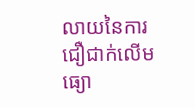លាយនៃការជឿជាក់លើមធ្យោ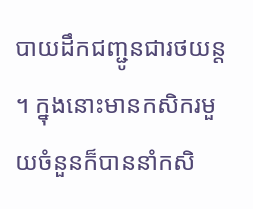បាយដឹកជញ្ជូនជារថយន្ត ។ ក្នុងនោះមានកសិករមួយចំនួនក៏បាននាំកសិ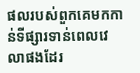ផលរបស់ពួកគេមកកាន់ទីផ្សារទាន់ពេលវេលាផងដែរ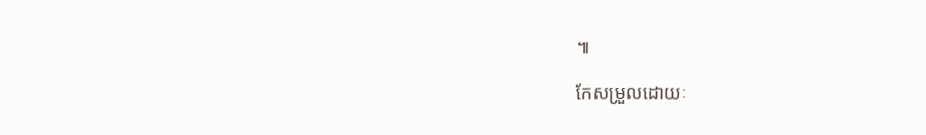៕

កែសម្រួលដោយៈ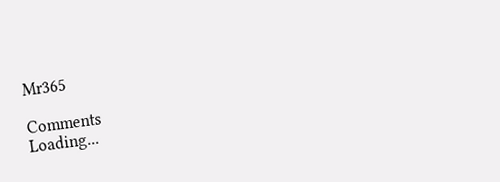Mr365

Comments
Loading...